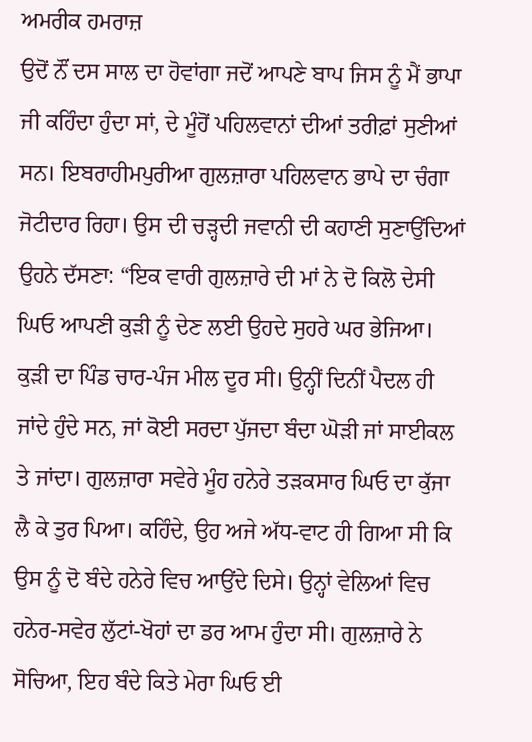ਅਮਰੀਕ ਹਮਰਾਜ਼
ਉਦੋਂ ਨੌਂ ਦਸ ਸਾਲ ਦਾ ਹੋਵਾਂਗਾ ਜਦੋਂ ਆਪਣੇ ਬਾਪ ਜਿਸ ਨੂੰ ਮੈਂ ਭਾਪਾ ਜੀ ਕਹਿੰਦਾ ਹੁੰਦਾ ਸਾਂ, ਦੇ ਮੂੰਹੋਂ ਪਹਿਲਵਾਨਾਂ ਦੀਆਂ ਤਰੀਫ਼ਾਂ ਸੁਣੀਆਂ ਸਨ। ਇਬਰਾਹੀਮਪੁਰੀਆ ਗੁਲਜ਼ਾਰਾ ਪਹਿਲਵਾਨ ਭਾਪੇ ਦਾ ਚੰਗਾ ਜੋਟੀਦਾਰ ਰਿਹਾ। ਉਸ ਦੀ ਚੜ੍ਹਦੀ ਜਵਾਨੀ ਦੀ ਕਹਾਣੀ ਸੁਣਾਉਂਦਿਆਂ ਉਹਨੇ ਦੱਸਣਾ: “ਇਕ ਵਾਰੀ ਗੁਲਜ਼ਾਰੇ ਦੀ ਮਾਂ ਨੇ ਦੋ ਕਿਲੋ ਦੇਸੀ ਘਿਓ ਆਪਣੀ ਕੁੜੀ ਨੂੰ ਦੇਣ ਲਈ ਉਹਦੇ ਸੁਹਰੇ ਘਰ ਭੇਜਿਆ। ਕੁੜੀ ਦਾ ਪਿੰਡ ਚਾਰ-ਪੰਜ ਮੀਲ ਦੂਰ ਸੀ। ਉਨ੍ਹੀਂ ਦਿਨੀਂ ਪੈਦਲ ਹੀ ਜਾਂਦੇ ਹੁੰਦੇ ਸਨ, ਜਾਂ ਕੋਈ ਸਰਦਾ ਪੁੱਜਦਾ ਬੰਦਾ ਘੋੜੀ ਜਾਂ ਸਾਈਕਲ ਤੇ ਜਾਂਦਾ। ਗੁਲਜ਼ਾਰਾ ਸਵੇਰੇ ਮੂੰਹ ਹਨੇਰੇ ਤੜਕਸਾਰ ਘਿਓ ਦਾ ਕੁੱਜਾ ਲੈ ਕੇ ਤੁਰ ਪਿਆ। ਕਹਿੰਦੇ, ਉਹ ਅਜੇ ਅੱਧ-ਵਾਟ ਹੀ ਗਿਆ ਸੀ ਕਿ ਉਸ ਨੂੰ ਦੋ ਬੰਦੇ ਹਨੇਰੇ ਵਿਚ ਆਉਂਦੇ ਦਿਸੇ। ਉਨ੍ਹਾਂ ਵੇਲਿਆਂ ਵਿਚ ਹਨੇਰ-ਸਵੇਰ ਲੁੱਟਾਂ-ਖੋਹਾਂ ਦਾ ਡਰ ਆਮ ਹੁੰਦਾ ਸੀ। ਗੁਲਜ਼ਾਰੇ ਨੇ ਸੋਚਿਆ, ਇਹ ਬੰਦੇ ਕਿਤੇ ਮੇਰਾ ਘਿਓ ਈ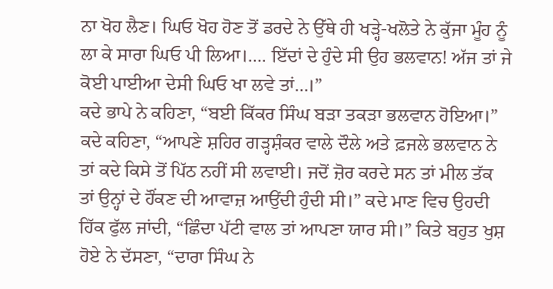ਨਾ ਖੋਹ ਲੈਣ। ਘਿਓ ਖੋਹ ਹੋਣ ਤੋਂ ਡਰਦੇ ਨੇ ਉੱਥੇ ਹੀ ਖੜ੍ਹੇ-ਖਲੋਤੇ ਨੇ ਕੁੱਜਾ ਮੂੰਹ ਨੂੰ ਲਾ ਕੇ ਸਾਰਾ ਘਿਓ ਪੀ ਲਿਆ।…. ਇੱਦਾਂ ਦੇ ਹੁੰਦੇ ਸੀ ਉਹ ਭਲਵਾਨ! ਅੱਜ ਤਾਂ ਜੇ ਕੋਈ ਪਾਈਆ ਦੇਸੀ ਘਿਓ ਖਾ ਲਵੇ ਤਾਂ…।”
ਕਦੇ ਭਾਪੇ ਨੇ ਕਹਿਣਾ, “ਬਈ ਕਿੱਕਰ ਸਿੰਘ ਬੜਾ ਤਕੜਾ ਭਲਵਾਨ ਹੋਇਆ।” ਕਦੇ ਕਹਿਣਾ, “ਆਪਣੇ ਸ਼ਹਿਰ ਗੜ੍ਹਸ਼ੰਕਰ ਵਾਲੇ ਦੌਲੇ ਅਤੇ ਫ਼ਜਲੇ ਭਲਵਾਨ ਨੇ ਤਾਂ ਕਦੇ ਕਿਸੇ ਤੋਂ ਪਿੱਠ ਨਹੀਂ ਸੀ ਲਵਾਈ। ਜਦੋਂ ਜ਼ੋਰ ਕਰਦੇ ਸਨ ਤਾਂ ਮੀਲ ਤੱਕ ਤਾਂ ਉਨ੍ਹਾਂ ਦੇ ਹੌਂਕਣ ਦੀ ਆਵਾਜ਼ ਆਉਂਦੀ ਹੁੰਦੀ ਸੀ।” ਕਦੇ ਮਾਣ ਵਿਚ ਉਹਦੀ ਹਿੱਕ ਫੁੱਲ ਜਾਂਦੀ, “ਛਿੰਦਾ ਪੱਟੀ ਵਾਲ ਤਾਂ ਆਪਣਾ ਯਾਰ ਸੀ।” ਕਿਤੇ ਬਹੁਤ ਖੁਸ਼ ਹੋਏ ਨੇ ਦੱਸਣਾ, “ਦਾਰਾ ਸਿੰਘ ਨੇ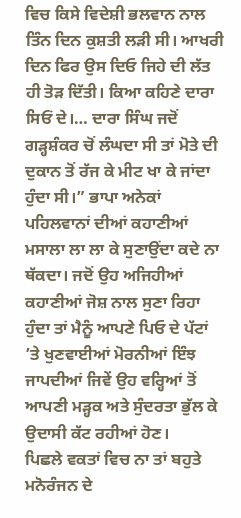ਵਿਚ ਕਿਸੇ ਵਿਦੇਸ਼ੀ ਭਲਵਾਨ ਨਾਲ ਤਿੰਨ ਦਿਨ ਕੁਸ਼ਤੀ ਲੜੀ ਸੀ। ਆਖਰੀ ਦਿਨ ਫਿਰ ਉਸ ਦਿਓ ਜਿਹੇ ਦੀ ਲੱਤ ਹੀ ਤੋੜ ਦਿੱਤੀ। ਕਿਆ ਕਹਿਣੇ ਦਾਰਾ ਸਿਓਂ ਦੇ।… ਦਾਰਾ ਸਿੰਘ ਜਦੋਂ ਗੜ੍ਹਸ਼ੰਕਰ ਚੋਂ ਲੰਘਦਾ ਸੀ ਤਾਂ ਮੋਤੇ ਦੀ ਦੁਕਾਨ ਤੋਂ ਰੱਜ ਕੇ ਮੀਟ ਖਾ ਕੇ ਜਾਂਦਾ ਹੁੰਦਾ ਸੀ।” ਭਾਪਾ ਅਨੇਕਾਂ ਪਹਿਲਵਾਨਾਂ ਦੀਆਂ ਕਹਾਣੀਆਂ ਮਸਾਲਾ ਲਾ ਲਾ ਕੇ ਸੁਣਾਉਂਦਾ ਕਦੇ ਨਾ ਥੱਕਦਾ। ਜਦੋਂ ਉਹ ਅਜਿਹੀਆਂ ਕਹਾਣੀਆਂ ਜੋਸ਼ ਨਾਲ ਸੁਣਾ ਰਿਹਾ ਹੁੰਦਾ ਤਾਂ ਮੈਨੂੰ ਆਪਣੇ ਪਿਓ ਦੇ ਪੱਟਾਂ ’ਤੇ ਖੁਣਵਾਈਆਂ ਮੋਰਨੀਆਂ ਇੰਝ ਜਾਪਦੀਆਂ ਜਿਵੇਂ ਉਹ ਵਰ੍ਹਿਆਂ ਤੋਂ ਆਪਣੀ ਮੜ੍ਹਕ ਅਤੇ ਸੁੰਦਰਤਾ ਭੁੱਲ ਕੇ ਉਦਾਸੀ ਕੱਟ ਰਹੀਆਂ ਹੋਣ।
ਪਿਛਲੇ ਵਕਤਾਂ ਵਿਚ ਨਾ ਤਾਂ ਬਹੁਤੇ ਮਨੋਰੰਜਨ ਦੇ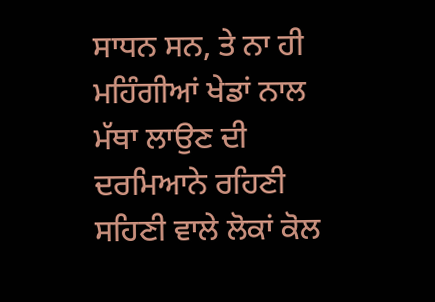ਸਾਧਨ ਸਨ, ਤੇ ਨਾ ਹੀ ਮਹਿੰਗੀਆਂ ਖੇਡਾਂ ਨਾਲ ਮੱਥਾ ਲਾਉਣ ਦੀ ਦਰਮਿਆਨੇ ਰਹਿਣੀ ਸਹਿਣੀ ਵਾਲੇ ਲੋਕਾਂ ਕੋਲ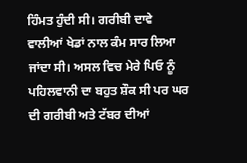ਹਿੰਮਤ ਹੁੰਦੀ ਸੀ। ਗਰੀਬੀ ਦਾਵੇ ਵਾਲੀਆਂ ਖੇਡਾਂ ਨਾਲ ਕੰਮ ਸਾਰ ਲਿਆ ਜਾਂਦਾ ਸੀ। ਅਸਲ ਵਿਚ ਮੇਰੇ ਪਿਓ ਨੂੰ ਪਹਿਲਵਾਨੀ ਦਾ ਬਹੁਤ ਸ਼ੌਕ ਸੀ ਪਰ ਘਰ ਦੀ ਗਰੀਬੀ ਅਤੇ ਟੱਬਰ ਦੀਆਂ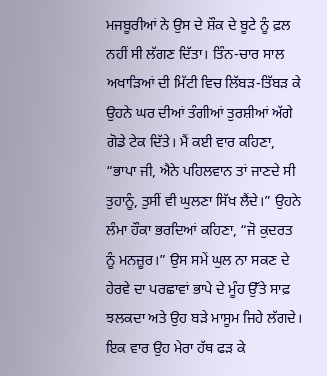ਮਜਬੂਰੀਆਂ ਨੇ ਉਸ ਦੇ ਸ਼ੌਕ ਦੇ ਬੂਟੇ ਨੂੰ ਫ਼ਲ ਨਹੀਂ ਸੀ ਲੱਗਣ ਦਿੱਤਾ। ਤਿੰਨ-ਚਾਰ ਸਾਲ ਅਖਾੜਿਆਂ ਦੀ ਮਿੱਟੀ ਵਿਚ ਲਿੱਬੜ-ਤਿੱਬੜ ਕੇ ਉਹਨੇ ਘਰ ਦੀਆਂ ਤੰਗੀਆਂ ਤੁਰਸ਼ੀਆਂ ਅੱਗੇ ਗੋਡੇ ਟੇਕ ਦਿੱਤੇ। ਮੈਂ ਕਈ ਵਾਰ ਕਹਿਣਾ, “ਭਾਪਾ ਜੀ, ਐਨੇ ਪਹਿਲਵਾਨ ਤਾਂ ਜਾਣਦੇ ਸੀ ਤੁਹਾਨੂੰ, ਤੁਸੀਂ ਵੀ ਘੁਲਣਾ ਸਿੱਖ ਲੈਂਦੇ।” ਉਹਨੇ ਲੰਮਾ ਹੌਕਾ ਭਰਦਿਆਂ ਕਹਿਣਾ, “ਜੋ ਕੁਦਰਤ ਨੂੰ ਮਨਜ਼ੂਰ।” ਉਸ ਸਮੇਂ ਘੁਲ ਨਾ ਸਕਣ ਦੇ ਹੇਰਵੇ ਦਾ ਪਰਛਾਵਾਂ ਭਾਪੇ ਦੇ ਮੂੰਹ ਉੱਤੇ ਸਾਫ਼ ਝਲਕਦਾ ਅਤੇ ਉਹ ਬੜੇ ਮਾਸੂਮ ਜਿਹੇ ਲੱਗਦੇ। ਇਕ ਵਾਰ ਉਹ ਮੇਰਾ ਹੱਥ ਫੜ ਕੇ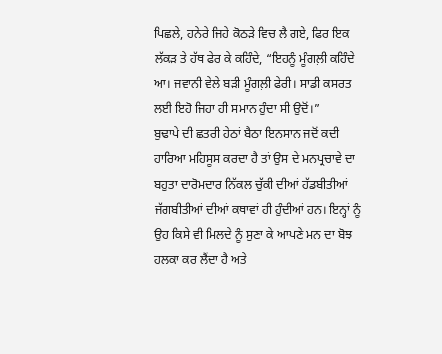ਪਿਛਲੇ, ਹਨੇਰੇ ਜਿਹੇ ਕੋਠੜੇ ਵਿਚ ਲੈ ਗਏ, ਫਿਰ ਇਕ ਲੱਕੜ ਤੇ ਹੱਥ ਫੇਰ ਕੇ ਕਹਿੰਦੇ, “ਇਹਨੂੰ ਮੂੰਗਲ਼ੀ ਕਹਿੰਦੇ ਆ। ਜਵਾਨੀ ਵੇਲੇ ਬੜੀ ਮੂੰਗਲ਼ੀ ਫੇਰੀ। ਸਾਡੀ ਕਸਰਤ ਲਈ ਇਹੋ ਜਿਹਾ ਹੀ ਸਮਾਨ ਹੁੰਦਾ ਸੀ ਉਦੋਂ।”
ਬੁਢਾਪੇ ਦੀ ਛਤਰੀ ਹੇਠਾਂ ਬੈਠਾ ਇਨਸਾਨ ਜਦੋਂ ਕਦੀ ਹਾਰਿਆ ਮਹਿਸੂਸ ਕਰਦਾ ਹੈ ਤਾਂ ਉਸ ਦੇ ਮਨਪ੍ਰਚਾਵੇ ਦਾ ਬਹੁਤਾ ਦਾਰੋਮਦਾਰ ਨਿੱਕਲ ਚੁੱਕੀ ਦੀਆਂ ਹੱਡਬੀਤੀਆਂ ਜੱਗਬੀਤੀਆਂ ਦੀਆਂ ਕਥਾਵਾਂ ਹੀ ਹੁੰਦੀਆਂ ਹਨ। ਇਨ੍ਹਾਂ ਨੂੰ ਉਹ ਕਿਸੇ ਵੀ ਮਿਲਦੇ ਨੂੰ ਸੁਣਾ ਕੇ ਆਪਣੇ ਮਨ ਦਾ ਬੋਝ ਹਲਕਾ ਕਰ ਲੈਂਦਾ ਹੈ ਅਤੇ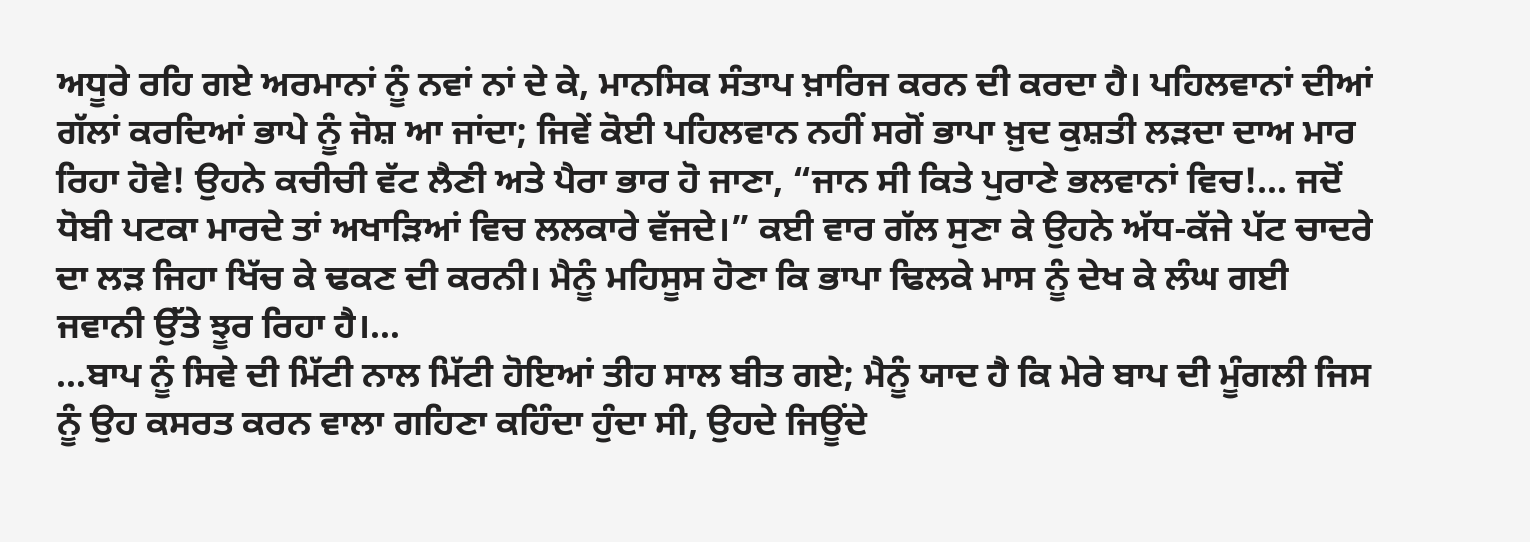ਅਧੂਰੇ ਰਹਿ ਗਏ ਅਰਮਾਨਾਂ ਨੂੰ ਨਵਾਂ ਨਾਂ ਦੇ ਕੇ, ਮਾਨਸਿਕ ਸੰਤਾਪ ਖ਼ਾਰਿਜ ਕਰਨ ਦੀ ਕਰਦਾ ਹੈ। ਪਹਿਲਵਾਨਾਂ ਦੀਆਂ ਗੱਲਾਂ ਕਰਦਿਆਂ ਭਾਪੇ ਨੂੰ ਜੋਸ਼ ਆ ਜਾਂਦਾ; ਜਿਵੇਂ ਕੋਈ ਪਹਿਲਵਾਨ ਨਹੀਂ ਸਗੋਂ ਭਾਪਾ ਖ਼ੁਦ ਕੁਸ਼ਤੀ ਲੜਦਾ ਦਾਅ ਮਾਰ ਰਿਹਾ ਹੋਵੇ! ਉਹਨੇ ਕਚੀਚੀ ਵੱਟ ਲੈਣੀ ਅਤੇ ਪੈਰਾ ਭਾਰ ਹੋ ਜਾਣਾ, “ਜਾਨ ਸੀ ਕਿਤੇ ਪੁਰਾਣੇ ਭਲਵਾਨਾਂ ਵਿਚ!… ਜਦੋਂ ਧੋਬੀ ਪਟਕਾ ਮਾਰਦੇ ਤਾਂ ਅਖਾੜਿਆਂ ਵਿਚ ਲਲਕਾਰੇ ਵੱਜਦੇ।” ਕਈ ਵਾਰ ਗੱਲ ਸੁਣਾ ਕੇ ਉਹਨੇ ਅੱਧ-ਕੱਜੇ ਪੱਟ ਚਾਦਰੇ ਦਾ ਲੜ ਜਿਹਾ ਖਿੱਚ ਕੇ ਢਕਣ ਦੀ ਕਰਨੀ। ਮੈਨੂੰ ਮਹਿਸੂਸ ਹੋਣਾ ਕਿ ਭਾਪਾ ਢਿਲਕੇ ਮਾਸ ਨੂੰ ਦੇਖ ਕੇ ਲੰਘ ਗਈ ਜਵਾਨੀ ਉੱਤੇ ਝੂਰ ਰਿਹਾ ਹੈ।…
…ਬਾਪ ਨੂੰ ਸਿਵੇ ਦੀ ਮਿੱਟੀ ਨਾਲ ਮਿੱਟੀ ਹੋਇਆਂ ਤੀਹ ਸਾਲ ਬੀਤ ਗਏ; ਮੈਨੂੰ ਯਾਦ ਹੈ ਕਿ ਮੇਰੇ ਬਾਪ ਦੀ ਮੂੰਗਲੀ ਜਿਸ ਨੂੰ ਉਹ ਕਸਰਤ ਕਰਨ ਵਾਲਾ ਗਹਿਣਾ ਕਹਿੰਦਾ ਹੁੰਦਾ ਸੀ, ਉਹਦੇ ਜਿਊਂਦੇ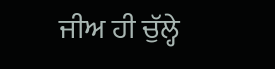ਜੀਅ ਹੀ ਚੁੱਲ੍ਹੇ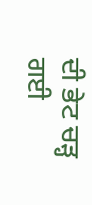ਦੀ ਭੇਟ ਚੜ੍ਹ ਗਈ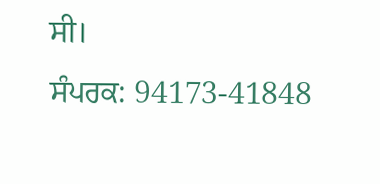ਸੀ।
ਸੰਪਰਕ: 94173-41848